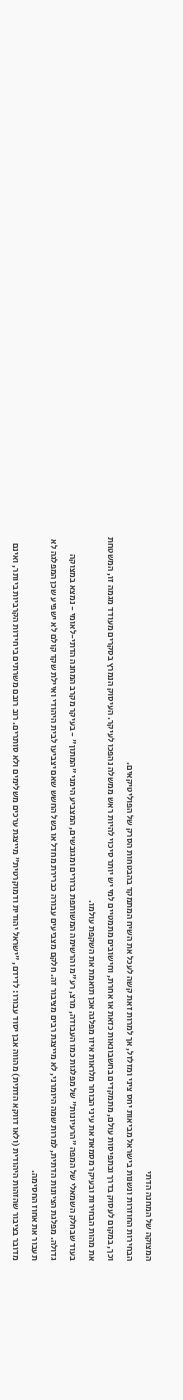המצוקה של המחנה הדתי
הבחירות החוזרות ונשנות בישראל מביאות יחס ציני ומזלזל, אך למרות זאת קשה לעכל את השיח המתמקד בהבטחות הסרק של הפוליטיקאים.
וכך, במקום לעסוק בדרך ובתפיסות עולם, מתמקדים בחשבונאות כזאת או אחרת, וחישובים מתמטיים למי יש יותר סיכוי להיות ראש ממשלה נהפכו לעיקר. העיסוק הנמרץ בסקרים מעודד מגמה זו, המשטחת את מהות הבחירות ובעיקר מסמאת את עיני הבוחר מלראות איזו מפלגה אכן תואמת את השקפת עולמו.
בעוד שבחלק השמאלי של המפה "הרעיונות" של מפלגות כמו העבודה, מרצ, רע"מ והרשימה המשותפת ברורים ומגובשים, המצביע הימני "המתון" - בעיקר מקרב המחנה הדתי-לאומי - נמצא במצוקה גדולה. מפלגת הציונות הדתית, למרות שמה היומרני, לא מייצגת רבים מציבור זה. חלקם מצביעים עבורה כברירת מחדל או בשל החשש שאם יצביעו לבית היהודי ואיילת שקד קולם לא ישפיע שכן המפלגה לא תעבור את אחוז החסימה.
מדובר בציבור שהזהות היהודית (ולאו דווקא הדתית) מהווה אבן יסוד עבורו: לדידם, "ישראל יהודית ודמוקרטית" מייצגת ערכים משלימים ולא סותרים. רוב רובם משרתים ביחידות הקרביות ביותר, ואינם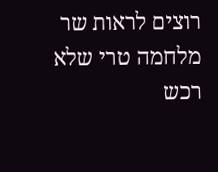רוצים לראות שר מלחמה טרי שלא רכש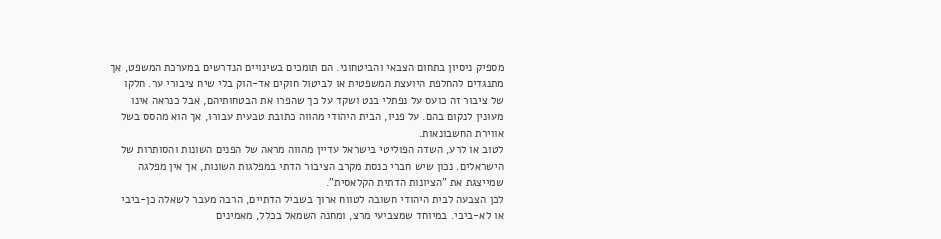מספיק ניסיון בתחום הצבאי והביטחוני. הם תומכים בשינויים הנדרשים במערכת המשפט, אך מתנגדים להחלפת היועצת המשפטית או לביטול חוקים אד-הוק בלי שיח ציבורי ער. חלקו של ציבור זה כועס על נפתלי בנט ושקד על כך שהפרו את הבטחותיהם, אבל כנראה אינו מעונין לנקום בהם. על פניו, הבית היהודי מהווה כתובת טבעית עבורו, אך הוא מהסס בשל אווירת החשבונאות.
לטוב או לרע, השדה הפוליטי בישראל עדיין מהווה מראה של הפנים השונות והסותרות של הישראלים. נכון שיש חברי כנסת מקרב הציבור הדתי במפלגות השונות, אך אין מפלגה שמייצגת את "הציונות הדתית הקלאסית".
לכן הצבעה לבית היהודי חשובה לטווח ארוך בשביל הדתיים, הרבה מעבר לשאלה כן-ביבי או לא-ביבי. במיוחד שמצביעי מרצ, ומחנה השמאל בכלל, מאמינים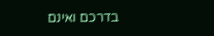בדרכם ואינם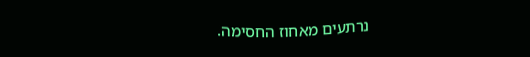נרתעים מאחוז החסימה.